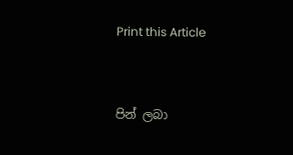Print this Article


පින් ලබා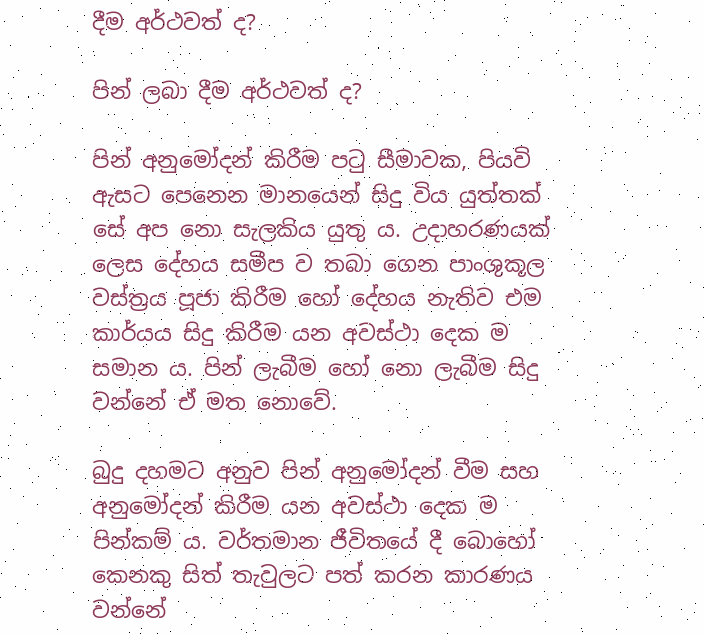දීම අර්ථවත් ද?

පින් ලබා දීම අර්ථවත් ද?

පින් අනුමෝදන් කිරීම පටු සීමාවක, පියවි ඇසට පෙනෙන මානයෙන් සිදු විය යුත්තක් සේ අප නො සැලකිය යුතු ය. උදාහරණයක් ලෙස දේහය සමීප ව තබා ගෙන පාංශුකූල වස්ත්‍රය පූජා කිරීම හෝ දේහය නැතිව එම කාර්යය සිදු කිරීම යන අවස්ථා දෙක ම සමාන ය. පින් ලැබීම හෝ නො ලැබීම සිදු වන්නේ ඒ මත නොවේ.

බුදු දහමට අනුව පින් අනුමෝදන් වීම සහ අනුමෝදන් කිරීම යන අවස්ථා දෙක ම පින්කම් ය. වර්තමාන ජීවිතයේ දී බොහෝ කෙනකු සිත් තැවුලට පත් කරන කාරණය වන්නේ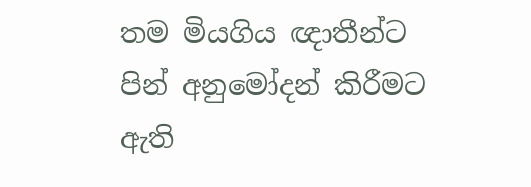තම මියගිය ඥාතීන්ට පින් අනුමෝදන් කිරීමට ඇති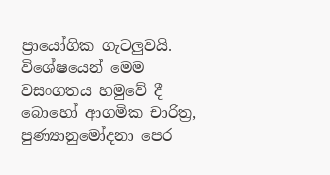ප්‍රායෝගික ගැටලුවයි. විශේෂයෙන් මෙම වසංගතය හමුවේ දී බොහෝ ආගමික චාරිත්‍ර, පුණ්‍යානුමෝදනා පෙර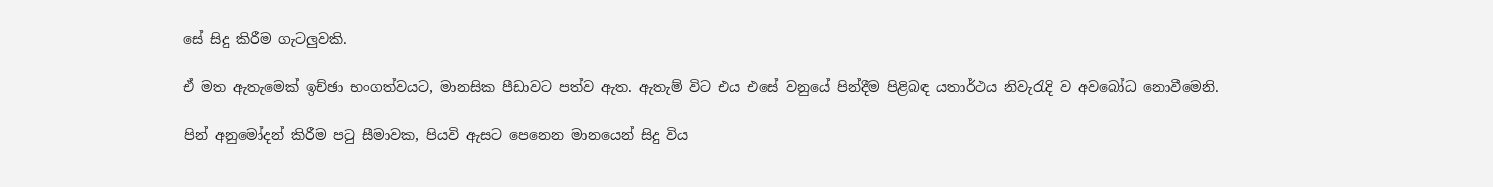සේ සිදු කිරීම ගැටලුවකි.

ඒ මත ඇතැමෙක් ඉච්ඡා භංගත්වයට, මානසික පීඩාවට පත්ව ඇත. ඇතැම් විට එය එසේ වනුයේ පින්දීම පිළිබඳ යතාර්ථය නිවැරැදි ව අවබෝධ නොවීමෙනි.

පින් අනුමෝදන් කිරීම පටු සීමාවක, පියවි ඇසට පෙනෙන මානයෙන් සිදු විය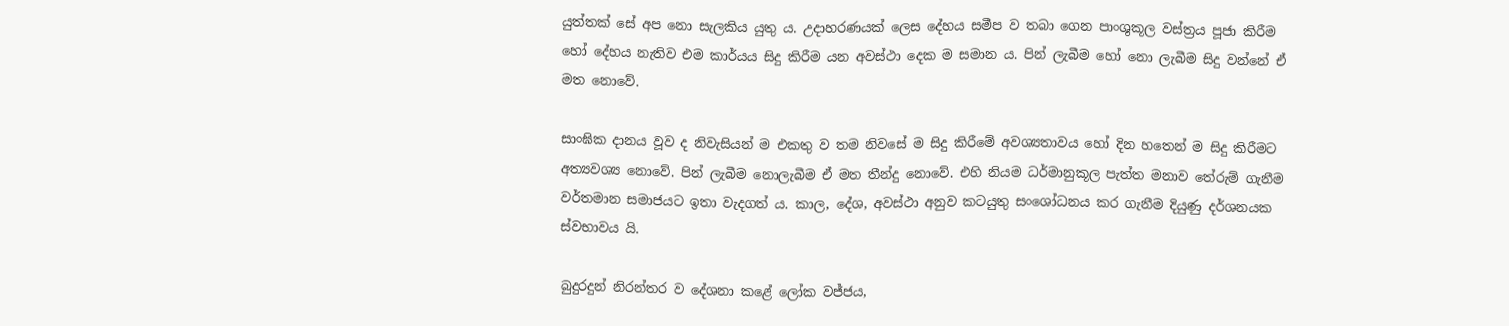යුත්තක් සේ අප නො සැලකිය යුතු ය. උදාහරණයක් ලෙස දේහය සමීප ව තබා ගෙන පාංශුකූල වස්ත්‍රය පූජා කිරීම හෝ දේහය නැතිව එම කාර්යය සිදු කිරීම යන අවස්ථා දෙක ම සමාන ය. පින් ලැබීම හෝ නො ලැබීම සිදු වන්නේ ඒ මත නොවේ.

සාංඝික දානය වූව ද නිවැසියන් ම එකතු ව තම නිවසේ ම සිදු කිරීමේ අවශ්‍යතාවය හෝ දින හතෙන් ම සිදු කිරීමට අත්‍යවශ්‍ය නොවේ. පින් ලැබීම නොලැබීම ඒ මත තීන්දු නොවේ. එහි නියම ධර්මානුකූල පැත්ත මනාව තේරුම් ගැනීම වර්තමාන සමාජයට ඉතා වැදගත් ය. කාල, දේශ, අවස්ථා අනුව කටයුතු සංශෝධනය කර ගැනීම දියුණු දර්ශනයක ස්වභාවය යි.

බුදුරදුන් නිරන්තර ව දේශනා කළේ ලෝක වජ්ජය,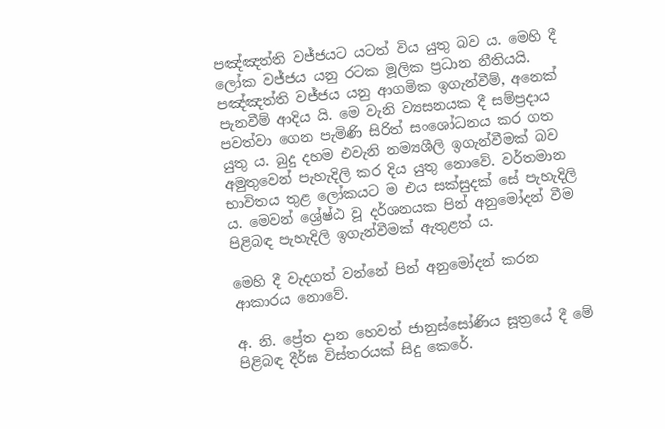පඤ්ඤත්ති වජ්ජයට යටත් විය යුතු බව ය. මෙහි දී ලෝක වජ්ජය යනු රටක මූලික ප්‍රධාන නීතියයි. පඤ්ඤත්ති වජ්ජය යනු ආගමික ඉගැන්වීම්, අනෙක් පැනවීම් ආදිය යි. මෙ වැනි ව්‍යසනයක දී සම්ප්‍රදාය පවත්වා ගෙන පැමිණි සිරිත් සංශෝධනය කර ගත යුතු ය. බුදු දහම එවැනි නම්‍යශීලි ඉගැන්වීමක් බව අමුතුවෙන් පැහැදිලි කර දිය යුතු නොවේ. වර්තමාන භාවිතය තුළ ලෝකයට ම එය සක්සුදක් සේ පැහැදිලි ය. මෙවන් ශ්‍රේෂ්ඨ වූ දර්ශනයක පින් අනුමෝදන් වීම පිළිබඳ පැහැදිලි ඉගැන්වීමක් ඇතුළත් ය.

මෙහි දී වැදගත් වන්නේ පින් අනුමෝදන් කරන ආකාරය නොවේ.

අ. නි. ප්‍රේත දාන හෙවත් ජානුස්සෝණිය සූත්‍රයේ දී මේ පිළිබඳ දීර්ඝ විස්තරයක් සිදු කෙරේ.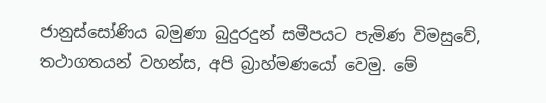ජානුස්සෝණිය බමුණා බුදුරදුන් සමීපයට පැමිණ විමසුවේ, තථාගතයන් වහන්ස, අපි බ්‍රාහ්මණයෝ වෙමු. මේ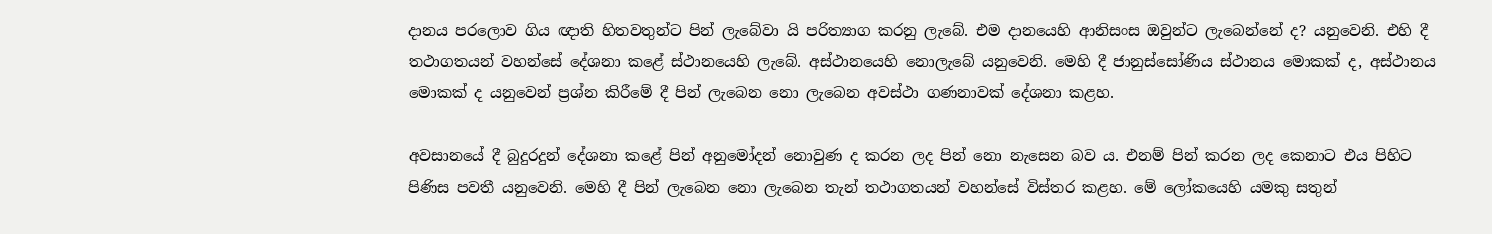දානය පරලොව ගිය ඥාති හිතවතුන්ට පින් ලැබේවා යි පරිත්‍යාග කරනු ලැබේ. එම දානයෙහි ආනිසංස ඔවුන්ට ලැබෙන්නේ ද? යනුවෙනි. එහි දී තථාගතයන් වහන්සේ දේශනා කළේ ස්ථානයෙහි ලැබේ. අස්ථානයෙහි නොලැබේ යනුවෙනි. මෙහි දී ජානුස්සෝණිය ස්ථානය මොකක් ද, අස්ථානය මොකක් ද යනුවෙන් ප්‍රශ්න කිරීමේ දී පින් ලැබෙන නො ලැබෙන අවස්ථා ගණනාවක් දේශනා කළහ.

අවසානයේ දී බුදුරදුන් දේශනා කළේ පින් අනුමෝදන් නොවුණ ද කරන ලද පින් නො නැසෙන බව ය. එනම් පින් කරන ලද කෙනාට එය පිහිට පිණිස පවතී යනුවෙනි. මෙහි දී පින් ලැබෙන නො ලැබෙන තැන් තථාගතයන් වහන්සේ විස්තර කළහ. මේ ලෝකයෙහි යමකු සතුන්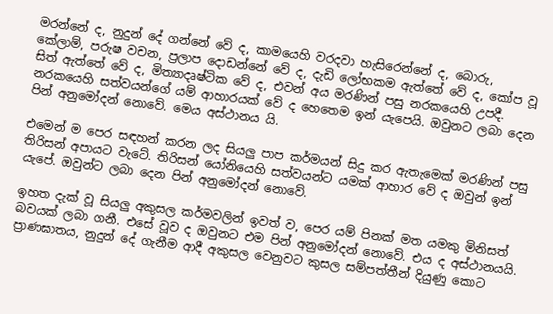මරන්නේ ද, නුදුන් දේ ගන්නේ වේ ද, කාමයෙහි වරදවා හැසිරෙන්නේ ද, බොරු, කේලාම්, පරුෂ වචන, ප්‍රලාප දොඩන්නේ වේ ද, දැඩි ලෝභකම ඇත්තේ වේ ද, කෝප වූ සිත් ඇත්තේ වේ ද, මිත්‍යාදෘෂ්ටික වේ ද, එවන් අය මරණින් පසු නරකයෙහි උපදී. නරකයෙහි සත්වයන්ගේ යම් ආහාරයක් වේ ද හෙතෙම ඉන් යැපෙයි. ඔවුනට ලබා දෙන පින් අනුමෝදන් නොවේ. මෙය අස්ථානය යි.

එමෙන් ම පෙර සඳහන් කරන ලද සියලු පාප කර්මයන් සිදු කර ඇතැමෙක් මරණින් පසු තිරිසන් අපායට වැටේ. තිරිසන් යෝනියෙහි සත්වයන්ට යමක් ආහාර වේ ද ඔවුන් ඉන් යැපේ. ඔවුන්ට ලබා දෙන පින් අනුමෝදන් නොවේ.

ඉහත දැක් වූ සියලු අකුසල කර්මවලින් ඉවත් ව, පෙර යම් පිනක් මත යමකු මිනිසත් බවයක් ලබා ගනී. එසේ වූව ද ඔවුනට එම පින් අනුමෝදන් නොවේ. එය ද අස්ථානයයි. ප්‍රාණඝාතය, නුදුන් දේ ගැනීම ආදී අකුසල වෙනුවට කුසල සම්පත්තීන් දියුණු කොට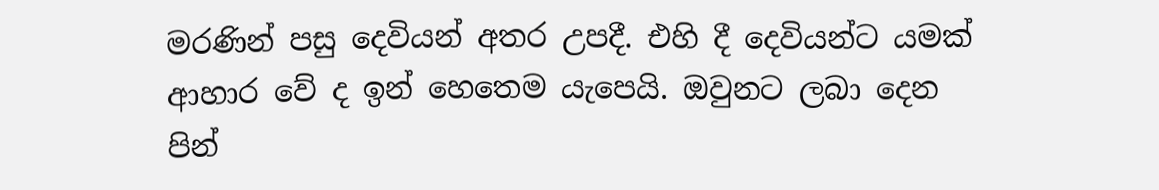මරණින් පසු දෙවියන් අතර උපදී. එහි දී දෙවියන්ට යමක් ආහාර වේ ද ඉන් හෙතෙම යැපෙයි. ඔවුනට ලබා දෙන පින්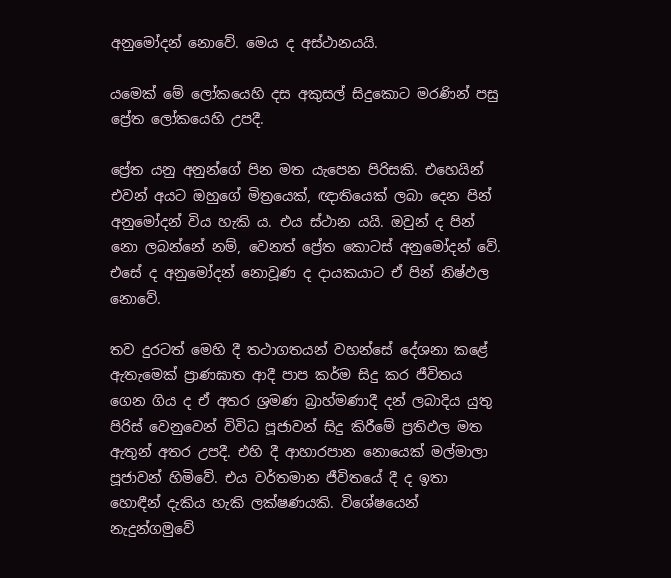අනුමෝදන් නොවේ. මෙය ද අස්ථානයයි.

යමෙක් මේ ලෝකයෙහි දස අකුසල් සිදුකොට මරණින් පසු ප්‍රේත ලෝකයෙහි උපදී.

ප්‍රේත යනු අනුන්ගේ පින මත යැපෙන පිරිසකි. එහෙයින් එවන් අයට ඔහුගේ මිත්‍රයෙක්, ඥාතියෙක් ලබා දෙන පින් අනුමෝදන් විය හැකි ය. එය ස්ථාන යයි. ඔවුන් ද පින් නො ලබන්නේ නම්, වෙනත් ප්‍රේත කොටස් අනුමෝදන් වේ. එසේ ද අනුමෝදන් නොවූණ ද දායකයාට ඒ පින් නිෂ්ඵල නොවේ.

තව දුරටත් මෙහි දී තථාගතයන් වහන්සේ දේශනා කළේ ඇතැමෙක් ප්‍රාණඝාත ආදී පාප කර්ම සිදු කර ජීවිතය ගෙන ගිය ද ඒ අතර ශ්‍රමණ බ්‍රාහ්මණාදී දන් ලබාදිය යුතු පිරිස් වෙනුවෙන් විවිධ පූජාවන් සිදු කිරීමේ ප්‍රතිඵල මත ඇතුන් අතර උපදී. එහි දී ආහාරපාන නොයෙක් මල්මාලා පූජාවන් හිමිවේ. එය වර්තමාන ජීවිතයේ දී ද ඉතා හොඳීන් දැකිය හැකි ලක්ෂණයකි. විශේෂයෙන් නැදුන්ගමුවේ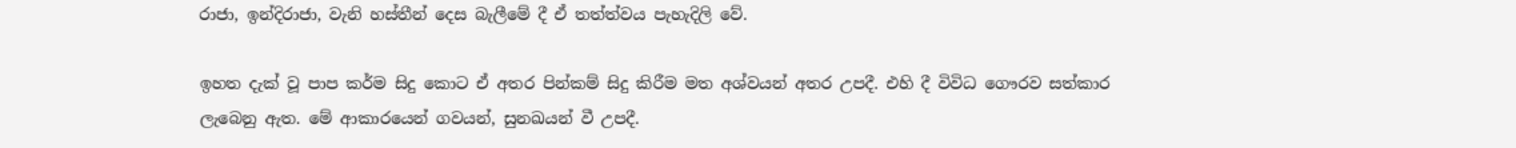රාජා, ඉන්දිරාජා, වැනි හස්තීන් දෙස බැලීමේ දී ඒ තත්ත්වය පැහැදිලි වේ.

ඉහත දැක් වූ පාප කර්ම සිදු කොට ඒ අතර පින්කම් සිදු කිරීම මත අශ්වයන් අතර උපදී. එහි දී විවිධ ගෞරව සත්කාර ලැබෙනු ඇත. මේ ආකාරයෙන් ගවයන්, සුනඛයන් වී උපදී.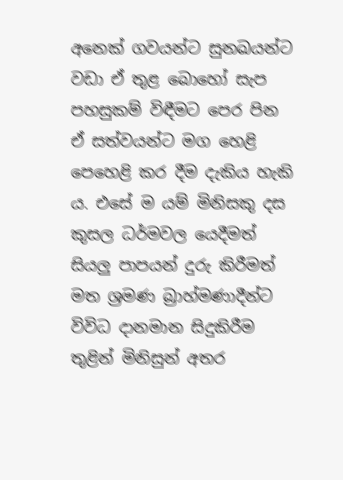අනෙක් ගවයන්ට සුනඛයන්ට වඩා ඒ තුළ බොහෝ සැප පහසුකම් විඳීමට පෙර පින ඒ සත්වයන්ට මග හෙළි පෙහෙළි කර දීම දැකිය හැකි ය. එසේ ම යම් මිනිසකු දස කුසල ධර්මවල යෙදීමත් සියලු පාපයන් දුරු කිරීමත් මත ශ්‍රමණ බ්‍රාහ්මණාදීන්ට විවිධ දානමාන සිදුකිරීම තුළින් මිනිසුන් අතර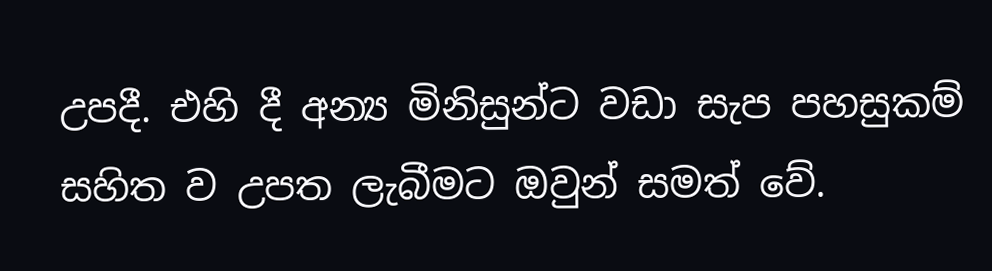උපදී. එහි දී අන්‍ය මිනිසුන්ට වඩා සැප පහසුකම් සහිත ව උපත ලැබීමට ඔවුන් සමත් වේ.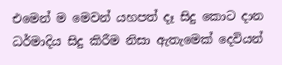එමෙන් ම මෙවන් යහපත් දෑ සිදු කොට දාන ධර්මාදිය සිදු කිරීම නිසා ඇතැමෙක් දෙවියන්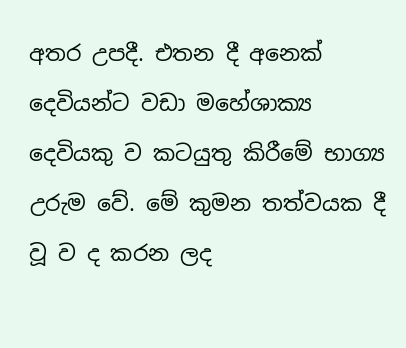අතර උපදී. එතන දී අනෙක් දෙවියන්ට වඩා මහේශාක්‍ය දෙවියකු ව කටයුතු කිරීමේ භාග්‍ය උරුම වේ. මේ කුමන තත්වයක දී වූ ව ද කරන ලද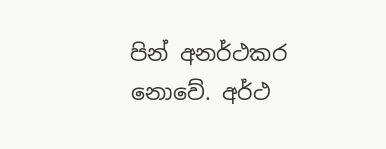පින් අනර්ථකර නොවේ. අර්ථ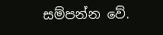සම්පන්න වේ.